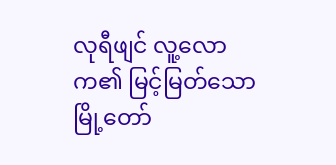လုရီဖျင် လူ့လောက၏ မြင့်မြတ်သောမြို့တော်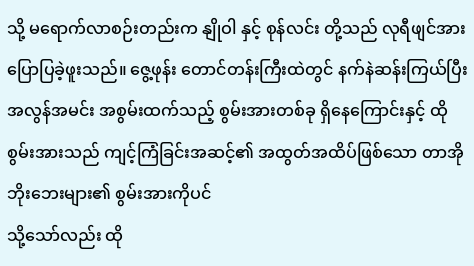သို့ မရောက်လာစဉ်းတည်းက နျိုဝါ နှင့် စုန်လင်း တို့သည် လုရီဖျင်အား ပြောပြခဲ့ဖူးသည်။ ဇွေ့ဖုန်း တောင်တန်းကြီးထဲတွင် နက်နဲဆန်းကြယ်ပြီး အလွန်အမင်း အစွမ်းထက်သည့် စွမ်းအားတစ်ခု ရှိနေကြောင်းနှင့် ထိုစွမ်းအားသည် ကျင့်ကြံခြင်းအဆင့်၏ အထွတ်အထိပ်ဖြစ်သော တာအိုဘိုးဘေးများ၏ စွမ်းအားကိုပင်
သို့သော်လည်း ထို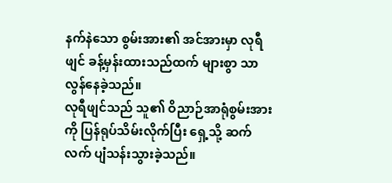နက်နဲသော စွမ်းအား၏ အင်အားမှာ လုရီဖျင် ခန့်မှန်းထားသည်ထက် များစွာ သာလွန်နေခဲ့သည်။
လုရီဖျင်သည် သူ၏ ဝိညာဉ်အာရုံစွမ်းအားကို ပြန်ရုပ်သိမ်းလိုက်ပြီး ရှေ့သို့ ဆက်လက် ပျံသန်းသွားခဲ့သည်။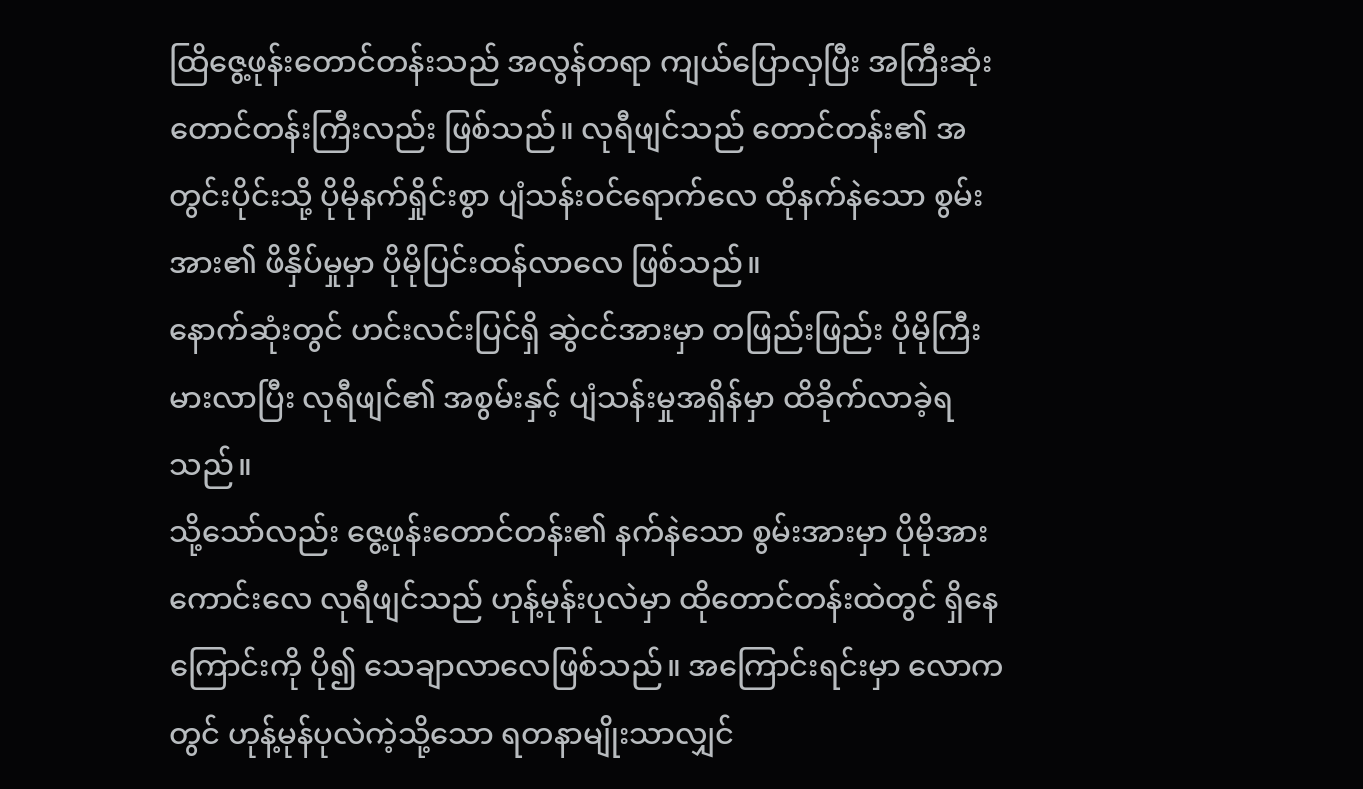ထြိဇွေ့ဖုန်းတောင်တန်းသည် အလွန်တရာ ကျယ်ပြောလှပြီး အကြီးဆုံး တောင်တန်းကြီးလည်း ဖြစ်သည်။ လုရီဖျင်သည် တောင်တန်း၏ အတွင်းပိုင်းသို့ ပိုမိုနက်ရှိုင်းစွာ ပျံသန်းဝင်ရောက်လေ ထိုနက်နဲသော စွမ်းအား၏ ဖိနှိပ်မှုမှာ ပိုမိုပြင်းထန်လာလေ ဖြစ်သည်။
နောက်ဆုံးတွင် ဟင်းလင်းပြင်ရှိ ဆွဲငင်အားမှာ တဖြည်းဖြည်း ပိုမိုကြီးမားလာပြီး လုရီဖျင်၏ အစွမ်းနှင့် ပျံသန်းမှုအရှိန်မှာ ထိခိုက်လာခဲ့ရသည်။
သို့သော်လည်း ဇွေ့ဖုန်းတောင်တန်း၏ နက်နဲသော စွမ်းအားမှာ ပိုမိုအားကောင်းလေ လုရီဖျင်သည် ဟုန့်မုန်းပုလဲမှာ ထိုတောင်တန်းထဲတွင် ရှိနေကြောင်းကို ပို၍ သေချာလာလေဖြစ်သည်။ အကြောင်းရင်းမှာ လောကတွင် ဟုန့်မုန်ပုလဲကဲ့သို့သော ရတနာမျိုးသာလျှင်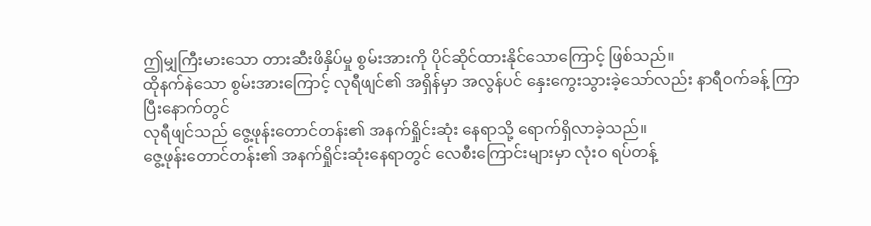ဤမျှကြီးမားသော တားဆီးဖိနှိပ်မှု စွမ်းအားကို ပိုင်ဆိုင်ထားနိုင်သောကြောင့် ဖြစ်သည်။
ထိုနက်နဲသော စွမ်းအားကြောင့် လုရီဖျင်၏ အရှိန်မှာ အလွန်ပင် နှေးကွေးသွားခဲ့သော်လည်း နာရီဝက်ခန့် ကြာပြီးနောက်တွင်
လုရီဖျင်သည် ဇွေ့ဖုန်းတောင်တန်း၏ အနက်ရှိုင်းဆုံး နေရာသို့ ရောက်ရှိလာခဲ့သည်။
ဇွေ့ဖုန်းတောင်တန်း၏ အနက်ရှိုင်းဆုံးနေရာတွင် လေစီးကြောင်းများမှာ လုံးဝ ရပ်တန့်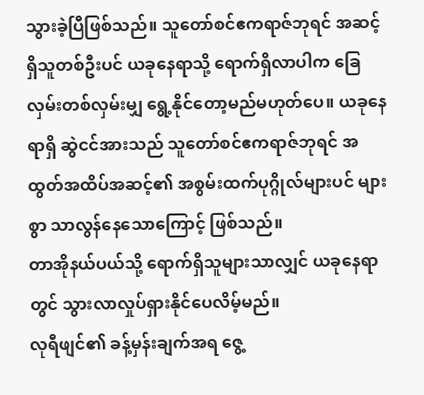သွားခဲ့ပြီဖြစ်သည်။ သူတော်စင်ဧကရာဇ်ဘုရင် အဆင့်ရှိသူတစ်ဦးပင် ယခုနေရာသို့ ရောက်ရှိလာပါက ခြေလှမ်းတစ်လှမ်းမျှ ရွေ့နိုင်တော့မည်မဟုတ်ပေ။ ယခုနေရာရှိ ဆွဲငင်အားသည် သူတော်စင်ဧကရာဇ်ဘုရင် အထွတ်အထိပ်အဆင့်၏ အစွမ်းထက်ပုဂ္ဂိုလ်များပင် များစွာ သာလွန်နေသောကြောင့် ဖြစ်သည်။
တာအိုနယ်ပယ်သို့ ရောက်ရှိသူများသာလျှင် ယခုနေရာတွင် သွားလာလှုပ်ရှားနိုင်ပေလိမ့်မည်။
လုရီဖျင်၏ ခန့်မှန်းချက်အရ ဇွေ့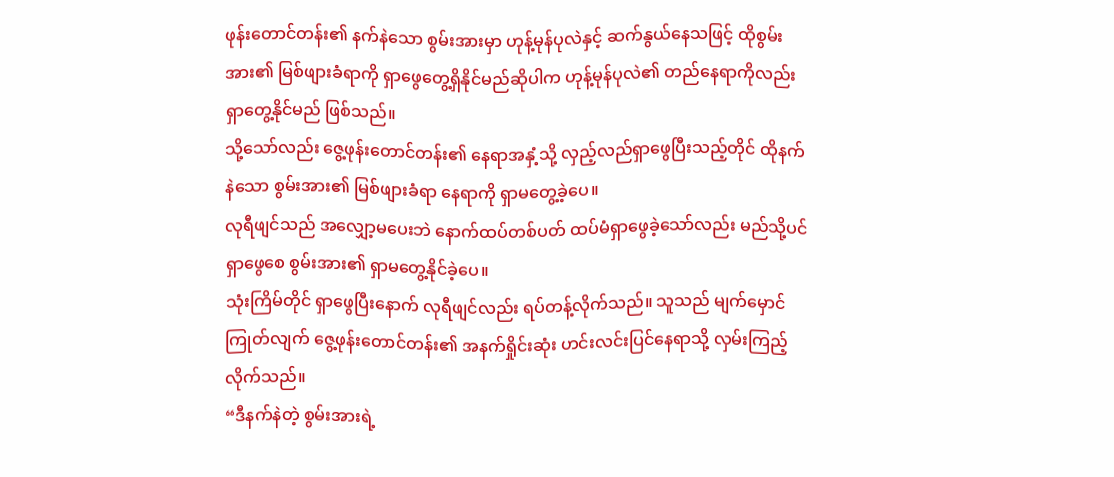ဖုန်းတောင်တန်း၏ နက်နဲသော စွမ်းအားမှာ ဟုန့်မုန်ပုလဲနှင့် ဆက်နွယ်နေသဖြင့် ထိုစွမ်းအား၏ မြစ်ဖျားခံရာကို ရှာဖွေတွေ့ရှိနိုင်မည်ဆိုပါက ဟုန့်မုန်ပုလဲ၏ တည်နေရာကိုလည်း ရှာတွေ့နိုင်မည် ဖြစ်သည်။
သို့သော်လည်း ဇွေ့ဖုန်းတောင်တန်း၏ နေရာအနှံ့သို့ လှည့်လည်ရှာဖွေပြီးသည့်တိုင် ထိုနက်နဲသော စွမ်းအား၏ မြစ်ဖျားခံရာ နေရာကို ရှာမတွေ့ခဲ့ပေ။
လုရီဖျင်သည် အလျှော့မပေးဘဲ နောက်ထပ်တစ်ပတ် ထပ်မံရှာဖွေခဲ့သော်လည်း မည်သို့ပင် ရှာဖွေစေ စွမ်းအား၏ ရှာမတွေ့နိုင်ခဲ့ပေ။
သုံးကြိမ်တိုင် ရှာဖွေပြီးနောက် လုရီဖျင်လည်း ရပ်တန့်လိုက်သည်။ သူသည် မျက်မှောင်ကြုတ်လျက် ဇွေ့ဖုန်းတောင်တန်း၏ အနက်ရှိုင်းဆုံး ဟင်းလင်းပြင်နေရာသို့ လှမ်းကြည့်လိုက်သည်။
“ဒီနက်နဲတဲ့ စွမ်းအားရဲ့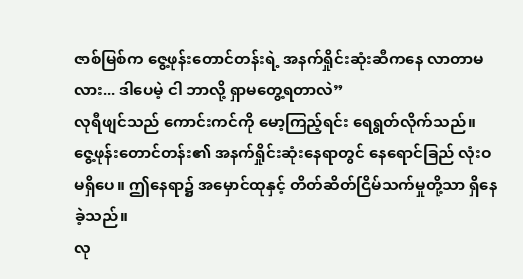ဇာစ်မြစ်က ဇွေ့ဖုန်းတောင်တန်းရဲ့ အနက်ရှိုင်းဆုံးဆီကနေ လာတာမလား... ဒါပေမဲ့ ငါ ဘာလို့ ရှာမတွေ့ရတာလဲ”
လုရီဖျင်သည် ကောင်းကင်ကို မော့ကြည့်ရင်း ရေရွတ်လိုက်သည်။ ဇွေ့ဖုန်းတောင်တန်း၏ အနက်ရှိုင်းဆုံးနေရာတွင် နေရောင်ခြည် လုံးဝ မရှိပေ။ ဤနေရာ၌ အမှောင်ထုနှင့် တိတ်ဆိတ်ငြိမ်သက်မှုတို့သာ ရှိနေခဲ့သည်။
လု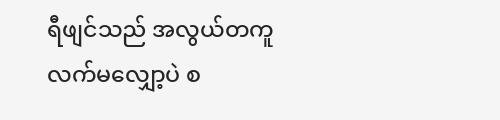ရီဖျင်သည် အလွယ်တကူ လက်မလျှော့ပဲ စ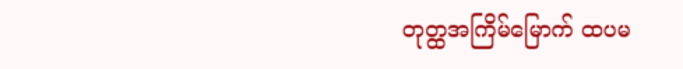တုတ္ထအကြိမ်မြောက် ထပမ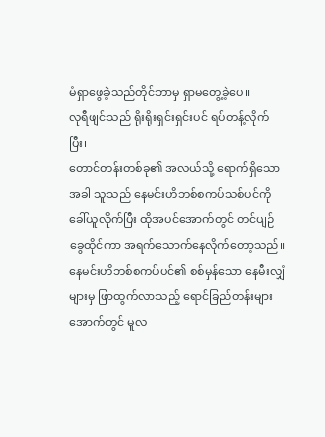မံရှာဖွေခဲ့သည်တိုင်ဘာမှ ရှာမတွေ့ခဲ့ပေ။
လုရီဖျင်သည် ရိုးရိုးရှင်းရှင်းပင် ရပ်တန့်လိုက်ပြီး၊
တောင်တန်းတစ်ခု၏ အလယ်သို့ ရောက်ရှိသောအခါ သူသည် နေမင်းဟိဘစ်စကပ်သစ်ပင်ကို ခေါ်ယူလိုက်ပြီး ထိုအပင်အောက်တွင် တင်ပျဉ်ခွေထိုင်ကာ အရက်သောက်နေလိုက်တော့သည်။
နေမင်းဟိဘစ်စကပ်ပင်၏ စစ်မှန်သော နေမီးလျှံများမှ ဖြာထွက်လာသည့် ရောင်ခြည်တန်းများအောက်တွင် မူလ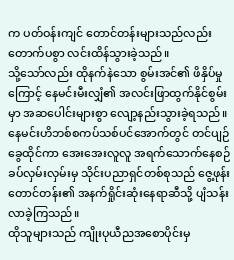က ပတ်ဝန်းကျင် တောင်တန်းများသည်လည်း တောက်ပစွာ လင်းထိန်သွားခဲ့သည်။
သို့သော်လည်း ထိုနက်နဲသော စွမ်းအင်၏ ဖိနှိပ်မှုကြောင့် နေမင်းမီးလျှံ၏ အလင်းဖြာထွက်နိုင်စွမ်းမှာ အဆပေါင်းများစွာ လျော့နည်းသွားခဲ့ရသည်။
နေမင်းဟိဘစ်စကပ်သစ်ပင်အောက်တွင် တင်ပျဉ်ခွေထိုင်ကာ အေးအေးလူလူ အရက်သောက်နေစဉ် ခပ်လှမ်းလှမ်းမှ သိုင်းပညာရှင်တစ်စုသည် ဇွေ့ဖုန်းတောင်တန်း၏ အနက်ရှိုင်းဆုံးနေရာဆီသို့ ပျံသန်းလာခဲ့ကြသည်။
ထိုသူများသည် ကျိုးပုယီညအစောပိုင်းမှ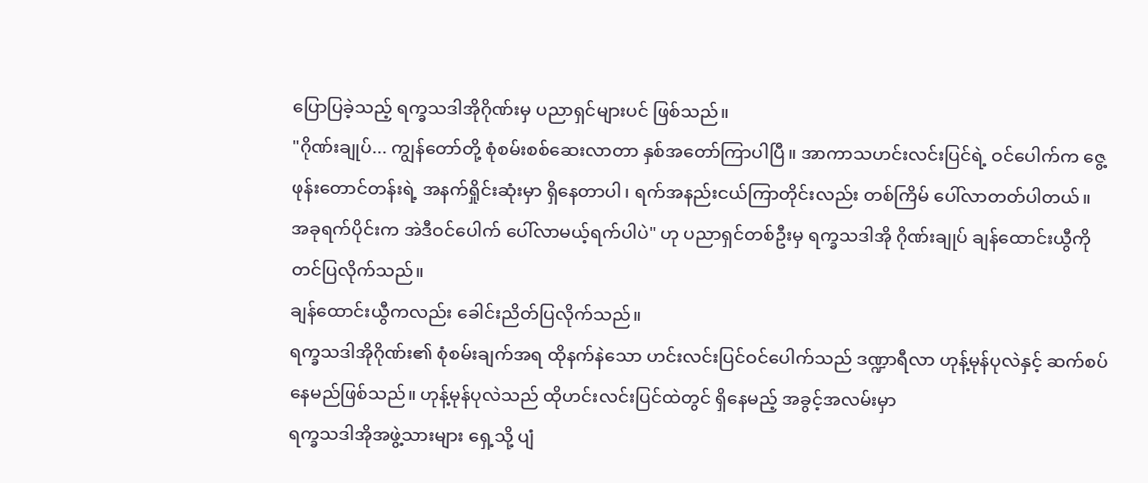ပြောပြခဲ့သည့် ရက္ခသဒါအိုဂိုဏ်းမှ ပညာရှင်များပင် ဖြစ်သည်။
"ဂိုဏ်းချုပ်... ကျွန်တော်တို့ စုံစမ်းစစ်ဆေးလာတာ နှစ်အတော်ကြာပါပြီ။ အာကာသဟင်းလင်းပြင်ရဲ့ ဝင်ပေါက်က ဇွေ့ဖုန်းတောင်တန်းရဲ့ အနက်ရှိုင်းဆုံးမှာ ရှိနေတာပါ၊ ရက်အနည်းငယ်ကြာတိုင်းလည်း တစ်ကြိမ် ပေါ်လာတတ်ပါတယ်။ အခုရက်ပိုင်းက အဲဒီဝင်ပေါက် ပေါ်လာမယ့်ရက်ပါပဲ" ဟု ပညာရှင်တစ်ဦးမှ ရက္ခသဒါအို ဂိုဏ်းချုပ် ချန်ထောင်းယွီကို တင်ပြလိုက်သည်။
ချန်ထောင်းယွီကလည်း ခေါင်းညိတ်ပြလိုက်သည်။
ရက္ခသဒါအိုဂိုဏ်း၏ စုံစမ်းချက်အရ ထိုနက်နဲသော ဟင်းလင်းပြင်ဝင်ပေါက်သည် ဒဏ္ဍာရီလာ ဟုန့်မုန်ပုလဲနှင့် ဆက်စပ်နေမည်ဖြစ်သည်။ ဟုန့်မုန်ပုလဲသည် ထိုဟင်းလင်းပြင်ထဲတွင် ရှိနေမည့် အခွင့်အလမ်းမှာ
ရက္ခသဒါအိုအဖွဲ့သားများ ရှေ့သို့ ပျံ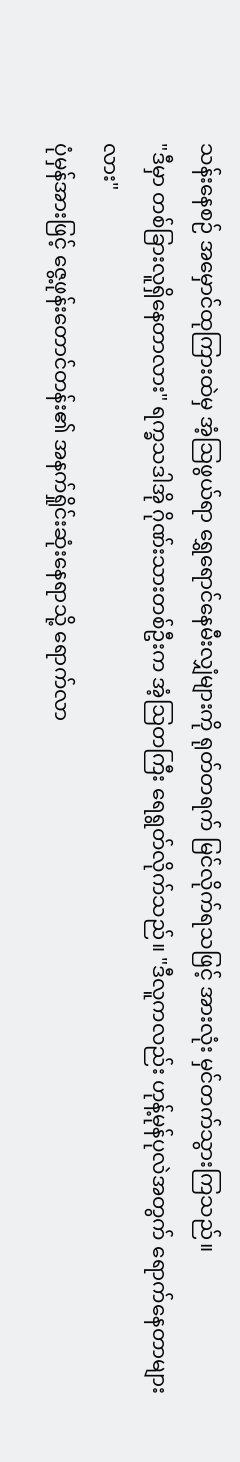သန်းနေစဉ် အမှောင်ထုကြားထဲမှ အံ့ဩဖွယ်ရာ ရွှေရောင်နေမီးလျှံများကို ရုတ်တရက် မြင်လိုက်ရသဖြင့် အားလုံး မှင်တက်သွားကြသည်။
"ဒီမှာ တစ်ခြားလူရှိနေတာလား" ရက္ခသဒါအို ဂိုဏ်းသားတစ်ဦးက အံ့ဩတကြီး ရေရွတ်လိုက်သည်။ "ဒီလူကလည်း ဟုန့်မုန်ပုလဲအတွက် ရောက်နေတာများလား"
ပုံမှန်အားဖြင့် ဇွေ့ဖုန်းတောင်တန်း၏ အနက်ရှိုင်းဆုံးနေရာသို့ ရောက်လာ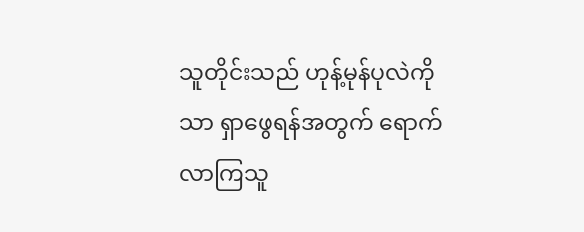သူတိုင်းသည် ဟုန့်မုန်ပုလဲကိုသာ ရှာဖွေရန်အတွက် ရောက်လာကြသူ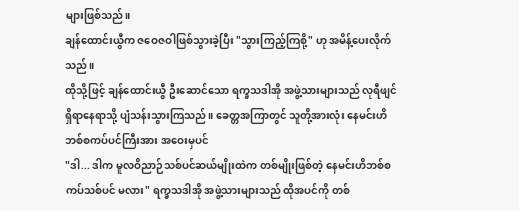များဖြစ်သည်။
ချန်ထောင်းယွီက ဇဝေဇဝါဖြစ်သွားခဲ့ပြီး "သွားကြည့်ကြစို့" ဟု အမိန့်ပေးလိုက်သည်။
ထိုသို့ဖြင့် ချန်ထောင်းယွီ ဦးဆောင်သော ရက္ခသဒါအို အဖွဲ့သားများသည် လုရီဖျင် ရှိရာနေရာသို့ ပျံသန်းသွားကြသည်။ ခေတ္တအကြာတွင် သူတို့အားလုံး နေမင်းဟိဘစ်စကပ်ပင်ကြီးအား အဝေးမှပင်
"ဒါ... ဒါက မူလဝိညာဉ်သစ်ပင်ဆယ်မျိုးထဲက တစ်မျိုးဖြစ်တဲ့ နေမင်းဟိဘစ်စကပ်သစ်ပင် မလား" ရက္ခသဒါအို အဖွဲ့သားများသည် ထိုအပင်ကို တစ်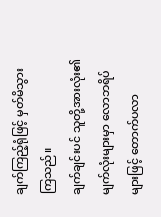ချက်ကြည့်ရုံဖြင့် မှတ်မိသွားကြသည်။
ချက်ချင်းပင် သူတို့အားလုံး၏ မျက်လုံးများမှာ လောဘရိပ်များဖြင့် တောက်ပလာ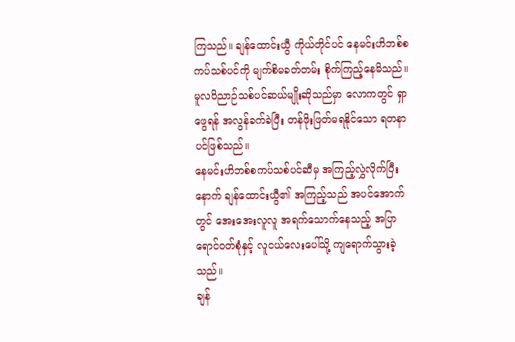ကြသည်။ ချန်ထောင်းယွီ ကိုယ်တိုင်ပင် နေမင်းဟိဘစ်စကပ်သစ်ပင်ကို မျက်စိမခတ်တမ်း စိုက်ကြည့်နေမိသည်။
မူလဝိညာဉ်သစ်ပင်ဆယ်မျိုးဆိုသည်မှာ လောကတွင် ရှာဖွေရန် အလွန်ခက်ခဲပြီး တန်ဖိုးဖြတ်မရနိုင်သော ရတနာပင်ဖြစ်သည်။
နေမင်းဟိဘစ်စကပ်သစ်ပင်ဆီမှ အကြည့်လွှဲလိုက်ပြီးနောက် ချန်ထောင်းယွီ၏ အကြည့်သည် အပင်အောက်တွင် အေးအေးလူလူ အရက်သောက်နေသည့် အပြာရောင်ဝတ်စုံနှင့် လူငယ်လေးပေါ်သို့ ကျရောက်သွားခဲ့သည်။
ချန်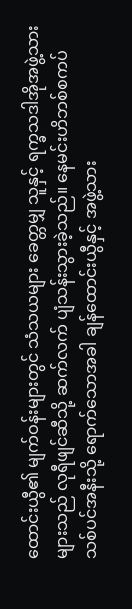ထောင်းယွီ၏ မျက်ဝန်းများတွင် သံသယများ ခေတ္တမျှ သူနှင့် ရက္ခသဒါအိုအဖွဲ့သားများသည် လုရီဖျင်ဆီသို့ ဆက်လက် ပျံသန်းသွားခဲ့သည်။ နေမင်းဟိဘစ်စကပ်သစ်ပင်အနီးသို့ ရောက်သောအခါ ချန်ထောင်းယွီနှင့် အဖွဲ့သား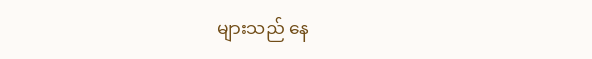များသည် နေ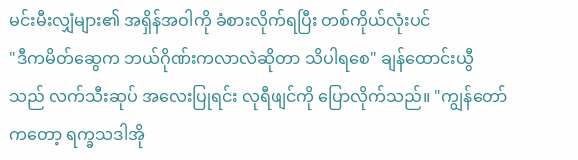မင်းမီးလျှံများ၏ အရှိန်အဝါကို ခံစားလိုက်ရပြီး တစ်ကိုယ်လုံးပင်
"ဒီကမိတ်ဆွေက ဘယ်ဂိုဏ်းကလာလဲဆိုတာ သိပါရစေ" ချန်ထောင်းယွီသည် လက်သီးဆုပ် အလေးပြုရင်း လုရီဖျင်ကို ပြောလိုက်သည်။ "ကျွန်တော်ကတော့ ရက္ခသဒါအို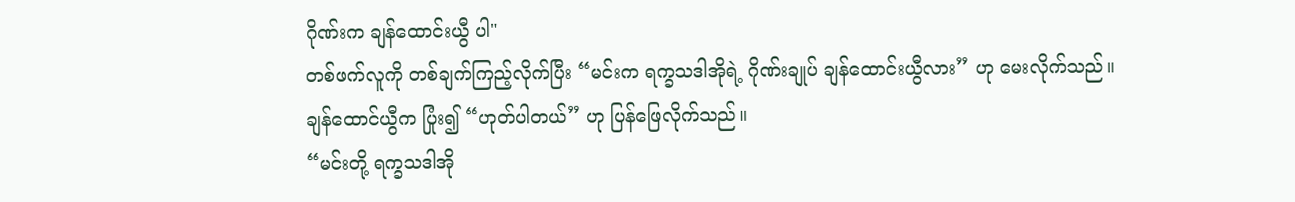ဂိုဏ်းက ချန်ထောင်းယွီ ပါ"
တစ်ဖက်လူကို တစ်ချက်ကြည့်လိုက်ပြီး “မင်းက ရက္ခသဒါအိုရဲ့ ဂိုဏ်းချုပ် ချန်ထောင်းယွီလား” ဟု မေးလိုက်သည်။
ချန်ထောင်ယွီက ပြုံး၍ “ဟုတ်ပါတယ်” ဟု ပြန်ဖြေလိုက်သည်။
“မင်းတို့ ရက္ခသဒါအို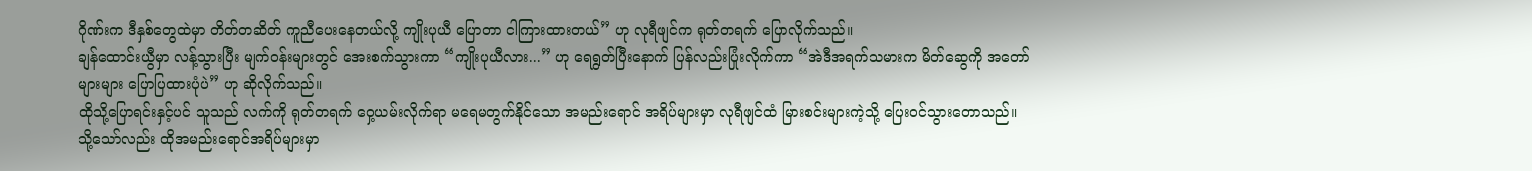ဂိုဏ်းက ဒီနှစ်တွေထဲမှာ တိတ်တဆိတ် ကူညီပေးနေတယ်လို့ ကျိုးပုယီ ပြောတာ ငါကြားထားတယ်” ဟု လုရီဖျင်က ရုတ်တရက် ပြောလိုက်သည်။
ချန်ထောင်းယွီမှာ လန့်သွားပြီး မျက်ဝန်းများတွင် အေးစက်သွားကာ “ကျိုးပုယီလား...” ဟု ရေရွတ်ပြီးနောက် ပြန်လည်းပြုံးလိုက်ကာ “အဲဒီအရက်သမားက မိတ်ဆွေကို အတော်များများ ပြောပြထားပုံပဲ” ဟု ဆိုလိုက်သည်။
ထိုသို့ပြောရင်းနှင့်ပင် သူသည် လက်ကို ရုတ်တရက် ဝှေ့ယမ်းလိုက်ရာ မရေမတွက်နိုင်သော အမည်းရောင် အရိပ်များမှာ လုရီဖျင်ထံ မြားစင်းများကဲ့သို့ ပြေးဝင်သွားတောသည်။
သို့သော်လည်း ထိုအမည်းရောင်အရိပ်များမှာ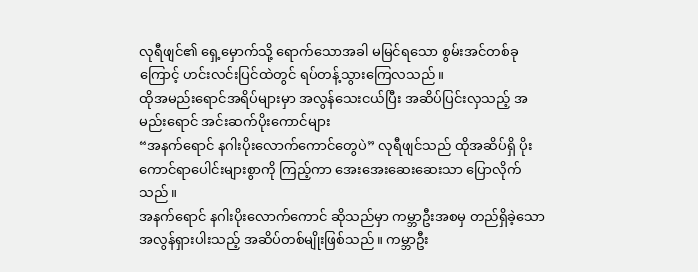လုရီဖျင်၏ ရှေ့မှောက်သို့ ရောက်သောအခါ မမြင်ရသော စွမ်းအင်တစ်ခုကြောင့် ဟင်းလင်းပြင်ထဲတွင် ရပ်တန့်သွားကြေလသည်။
ထိုအမည်းရောင်အရိပ်များမှာ အလွန်သေးငယ်ပြီး အဆိပ်ပြင်းလှသည့် အမည်းရောင် အင်းဆက်ပိုးကောင်များ
“အနက်ရောင် နဂါးပိုးလောက်ကောင်တွေပဲ” လုရီဖျင်သည် ထိုအဆိပ်ရှိ ပိုးကောင်ရာပေါင်းများစွာကို ကြည့်ကာ အေးအေးဆေးဆေးသာ ပြောလိုက်သည်။
အနက်ရောင် နဂါးပိုးလောက်ကောင် ဆိုသည်မှာ ကမ္ဘာဦးအစမှ တည်ရှိခဲ့သော အလွန်ရှားပါးသည့် အဆိပ်တစ်မျိုးဖြစ်သည်။ ကမ္ဘာဦး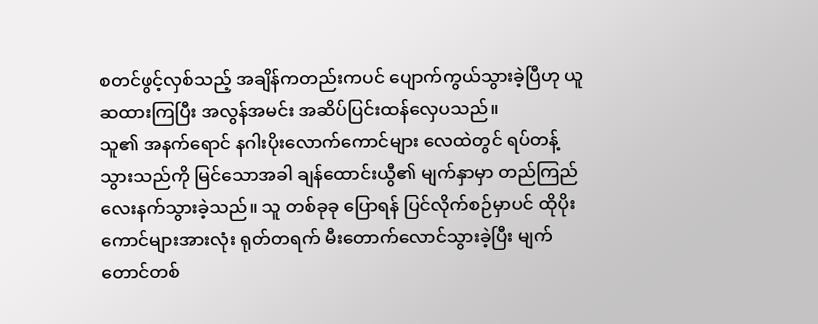စတင်ဖွင့်လှစ်သည့် အချိန်ကတည်းကပင် ပျောက်ကွယ်သွားခဲ့ပြီဟု ယူဆထားကြပြီး အလွန်အမင်း အဆိပ်ပြင်းထန်လှေပသည်။
သူ၏ အနက်ရောင် နဂါးပိုးလောက်ကောင်များ လေထဲတွင် ရပ်တန့်သွားသည်ကို မြင်သောအခါ ချန်ထောင်းယွီ၏ မျက်နှာမှာ တည်ကြည်လေးနက်သွားခဲ့သည်။ သူ တစ်ခုခု ပြောရန် ပြင်လိုက်စဉ်မှာပင် ထိုပိုးကောင်များအားလုံး ရုတ်တရက် မီးတောက်လောင်သွားခဲ့ပြီး မျက်တောင်တစ်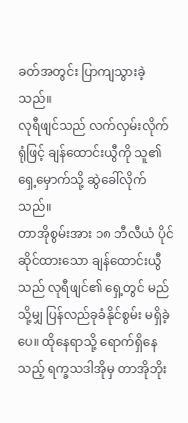ခတ်အတွင်း ပြာကျသွားခဲ့သည်။
လုရီဖျင်သည် လက်လှမ်းလိုက်ရုံဖြင့် ချန်ထောင်းယွီကို သူ၏ရှေ့မှောက်သို့ ဆွဲခေါ်လိုက်သည်။
တာအိုစွမ်းအား ၁၈ ဘီလီယံ ပိုင်ဆိုင်ထားသော ချန်ထောင်းယွီသည် လုရီဖျင်၏ ရှေ့တွင် မည်သို့မျှ ပြန်လည်ခုခံနိုင်စွမ်း မရှိခဲ့ပေ။ ထိုနေရာသို့ ရောက်ရှိနေသည့် ရက္ခသဒါအိုမှ တာအိုဘိုး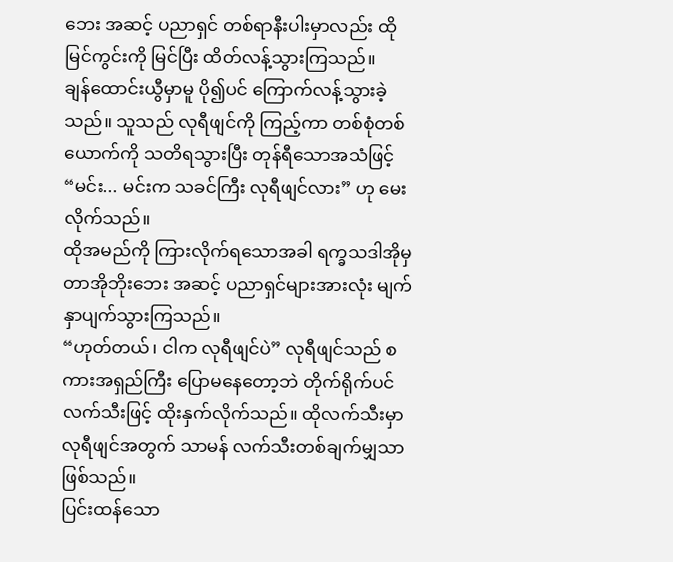ဘေး အဆင့် ပညာရှင် တစ်ရာနီးပါးမှာလည်း ထိုမြင်ကွင်းကို မြင်ပြီး ထိတ်လန့်သွားကြသည်။
ချန်ထောင်းယွီမှာမူ ပို၍ပင် ကြောက်လန့်သွားခဲ့သည်။ သူသည် လုရီဖျင်ကို ကြည့်ကာ တစ်စုံတစ်ယောက်ကို သတိရသွားပြီး တုန်ရီသောအသံဖြင့် “မင်း... မင်းက သခင်ကြီး လုရီဖျင်လား” ဟု မေးလိုက်သည်။
ထိုအမည်ကို ကြားလိုက်ရသောအခါ ရက္ခသဒါအိုမှ တာအိုဘိုးဘေး အဆင့် ပညာရှင်များအားလုံး မျက်နှာပျက်သွားကြသည်။
“ဟုတ်တယ်၊ ငါက လုရီဖျင်ပဲ” လုရီဖျင်သည် စကားအရှည်ကြီး ပြောမနေတော့ဘဲ တိုက်ရိုက်ပင် လက်သီးဖြင့် ထိုးနှက်လိုက်သည်။ ထိုလက်သီးမှာ လုရီဖျင်အတွက် သာမန် လက်သီးတစ်ချက်မျှသာ ဖြစ်သည်။
ပြင်းထန်သော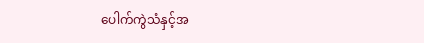ပေါက်ကွဲသံနှင့်အ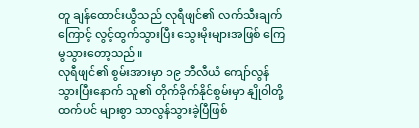တူ ချန်ထောင်းယွီသည် လုရီဖျင်၏ လက်သီးချက်ကြောင့် လွင့်ထွက်သွားပြီး သွေးမိုးများအဖြစ် ကြေမွသွားတော့သည်။
လုရီဖျင်၏ စွမ်းအားမှာ ၁၉ ဘီလီယံ ကျော်လွန်သွားပြီးနောက် သူ၏ တိုက်ခိုက်နိုင်စွမ်းမှာ နျိုဝါတို့ထက်ပင် များစွာ သာလွန်သွားခဲ့ပြီဖြစ်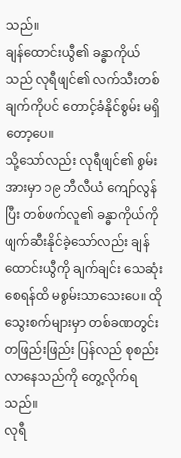သည်။
ချန်ထောင်းယွီ၏ ခန္ဓာကိုယ်သည် လုရီဖျင်၏ လက်သီးတစ်ချက်ကိုပင် တောင့်ခံနိုင်စွမ်း မရှိတော့ပေ။
သို့သော်လည်း လုရီဖျင်၏ စွမ်းအားမှာ ၁၉ ဘီလီယံ ကျော်လွန်ပြီး တစ်ဖက်လူ၏ ခန္ဓာကိုယ်ကို ဖျက်ဆီးနိုင်ခဲ့သော်လည်း ချန်ထောင်းယွီကို ချက်ချင်း သေဆုံးစေရန်ထိ မစွမ်းသာသေးပေ။ ထိုသွေးစက်များမှာ တစ်ခဏတွင်း တဖြည်းဖြည်း ပြန်လည် စုစည်းလာနေသည်ကို တွေ့လိုက်ရသည်။
လုရီ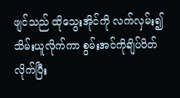ဖျင်သည် ထိုသွေးအိုင်ကို လက်လှမ်း၍ သိမ်းယူလိုက်ကာ စွမ်းအင်ကိုချိပ်ပိတ်လိုက်ပြီး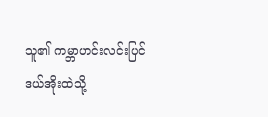သူ၏ ကမ္ဘာဟင်းလင်းပြင်ဒယ်အိုးထဲသို့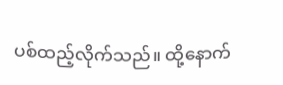ပစ်ထည့်လိုက်သည်။ ထို့နောက်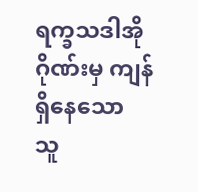ရက္ခသဒါအိုဂိုဏ်းမှ ကျန်ရှိနေသော သူ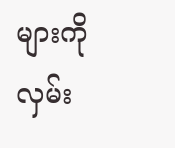များကို လှမ်း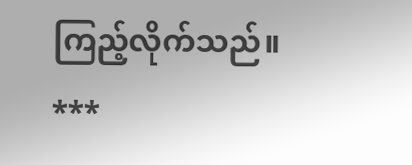ကြည့်လိုက်သည်။
***